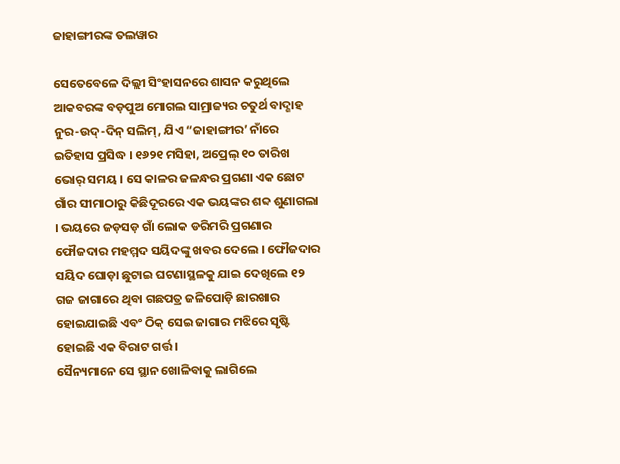ଜାହାଙ୍ଗୀରଙ୍କ ତଲୱାର

ସେତେବେଳେ ଦିଲ୍ଲୀ ସିଂହାସନରେ ଶାସନ କରୁଥିଲେ ଆକବରଙ୍କ ବଡ଼ପୁଅ ମୋଗଲ ସାମ୍ରାଜ୍ୟର ଚତୁର୍ଥ ବାଦ୍ଶାହ ନୁର-ଉଦ୍-ଦିନ୍ ସଲିମ୍, ଯିଏ “ଜାହାଙ୍ଗୀର’ ନାଁରେ ଇତିହାସ ପ୍ରସିଦ୍ଧ । ୧୬୨୧ ମସିହା, ଅପ୍ରେଲ୍ ୧୦ ତାରିଖ ଭୋର୍ ସମୟ । ସେ କାଳର ଜଳନ୍ଧର ପ୍ରଗଣା ଏକ ଛୋଟ ଗାଁର ସୀମାଠାରୁ କିଛିଦୂରରେ ଏକ ଭୟଙ୍କର ଶବ୍ଦ ଶୁଣାଗଲା । ଭୟରେ ଜଡ଼ସଡ଼ ଗାଁ ଲୋକ ଡରିମରି ପ୍ରଗଣାର ଫୌଜଦାର ମହମ୍ମଦ ସୟିଦଙ୍କୁ ଖବର ଦେଲେ । ଫୌଜଦାର ସୟିଦ ଘୋଡ଼ା ଛୁଟାଇ ଘଟଣାସ୍ଥଳକୁ ଯାଇ ଦେଖିଲେ ୧୨ ଗଜ ଜାଗାରେ ଥିବା ଗଛପତ୍ର ଜଳିପୋଡ଼ି ଛାରଖାର ହୋଇଯାଇଛି ଏବଂ ଠିକ୍ ସେଇ ଜାଗାର ମଝିରେ ସୃଷ୍ଟି ହୋଇଛି ଏକ ବିରାଟ ଗର୍ତ୍ତ ।
ସୈନ୍ୟମାନେ ସେ ସ୍ଥାନ ଖୋଳିବାକୁ ଲାଗିଲେ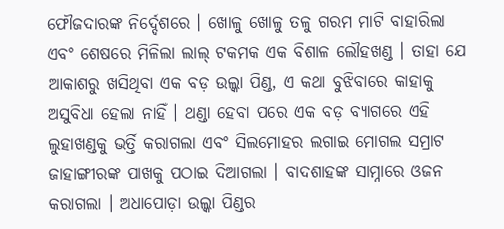ଫୌଜଦାରଙ୍କ ନିର୍ଦ୍ଦେଶରେ । ଖୋଳୁ ଖୋଳୁ ତଳୁ ଗରମ ମାଟି ବାହାରିଲା ଏବଂ ଶେଷରେ ମିଳିଲା ଲାଲ୍ ଟକମକ ଏକ ବିଶାଳ ଲୌହଖଣ୍ଡ । ତାହା ଯେ ଆକାଶରୁ ଖସିଥିବା ଏକ ବଡ଼ ଉଲ୍କା ପିଣ୍ଡ, ଏ କଥା ବୁଝିବାରେ କାହାକୁ ଅସୁବିଧା ହେଲା ନାହିଁ । ଥଣ୍ଡା ହେବା ପରେ ଏକ ବଡ଼ ବ୍ୟାଗରେ ଏହି ଲୁହାଖଣ୍ଡକୁ ଭର୍ତ୍ତି କରାଗଲା ଏବଂ ସିଲମୋହର ଲଗାଇ ମୋଗଲ ସମ୍ରାଟ ଜାହାଙ୍ଗୀରଙ୍କ ପାଖକୁ ପଠାଇ ଦିଆଗଲା । ବାଦଶାହଙ୍କ ସାମ୍ନାରେ ଓଜନ କରାଗଲା । ଅଧାପୋଡ଼ା ଉଲ୍କା ପିଣ୍ଡର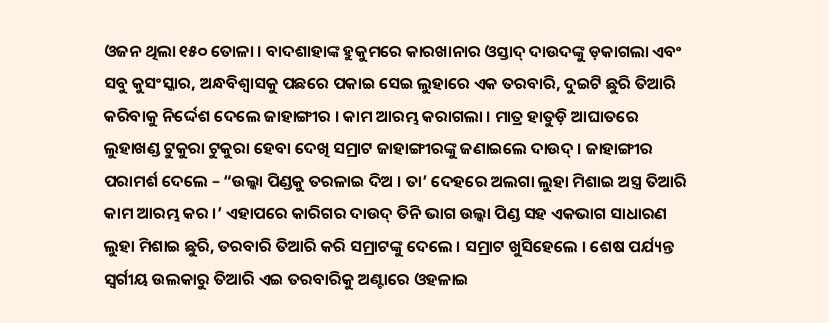ଓଜନ ଥିଲା ୧୫୦ ତୋଳା । ବାଦଶାହାଙ୍କ ହୁକୁମରେ କାରଖାନାର ଓସ୍ତାଦ୍ ଦାଉଦଙ୍କୁ ଡ଼କାଗଲା ଏବଂ ସବୁ କୁସଂସ୍କାର, ଅନ୍ଧବିଶ୍ୱାସକୁ ପଛରେ ପକାଇ ସେଇ ଲୁହାରେ ଏକ ତରବାରି, ଦୁଇଟି ଛୁରି ତିଆରି କରିବାକୁ ନିର୍ଦ୍ଦେଶ ଦେଲେ ଜାହାଙ୍ଗୀର । କାମ ଆରମ୍ଭ କରାଗଲା । ମାତ୍ର ହାତୁଡ଼ି ଆଘାତରେ ଲୁହାଖଣ୍ଡ ଟୁକୁରା ଟୁକୁରା ହେବା ଦେଖି ସମ୍ରାଟ ଜାହାଙ୍ଗୀରଙ୍କୁ ଜଣାଇଲେ ଦାଉଦ୍ । ଜାହାଙ୍ଗୀର ପରାମର୍ଶ ଦେଲେ – “ଉଲ୍କା ପିଣ୍ଡକୁ ତରଳାଇ ଦିଅ । ତା’ ଦେହରେ ଅଲଗା ଲୁହା ମିଶାଇ ଅସ୍ତ୍ର ତିଆରି କାମ ଆରମ୍ଭ କର ।’ ଏହାପରେ କାରିଗର ଦାଉଦ୍ ତିନି ଭାଗ ଉଲ୍କା ପିଣ୍ଡ ସହ ଏକଭାଗ ସାଧାରଣ ଲୁହା ମିଶାଇ ଛୁରି, ତରବାରି ତିଆରି କରି ସମ୍ରାଟଙ୍କୁ ଦେଲେ । ସମ୍ରାଟ ଖୁସିହେଲେ । ଶେଷ ପର୍ଯ୍ୟନ୍ତ ସ୍ୱର୍ଗୀୟ ଉଲକାରୁ ତିଆରି ଏଇ ତରବାରିକୁ ଅଣ୍ଟାରେ ଓହଳାଇ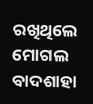ରଖିଥିଲେ ମୋଗଲ ବାଦଶାହା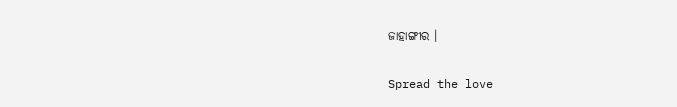ଜାହାଙ୍ଗୀର ।

Spread the love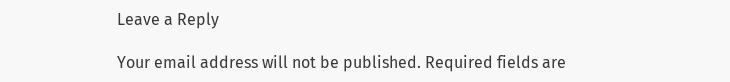Leave a Reply

Your email address will not be published. Required fields are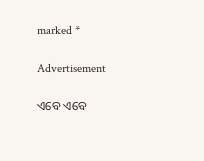marked *

Advertisement

ଏବେ ଏବେ